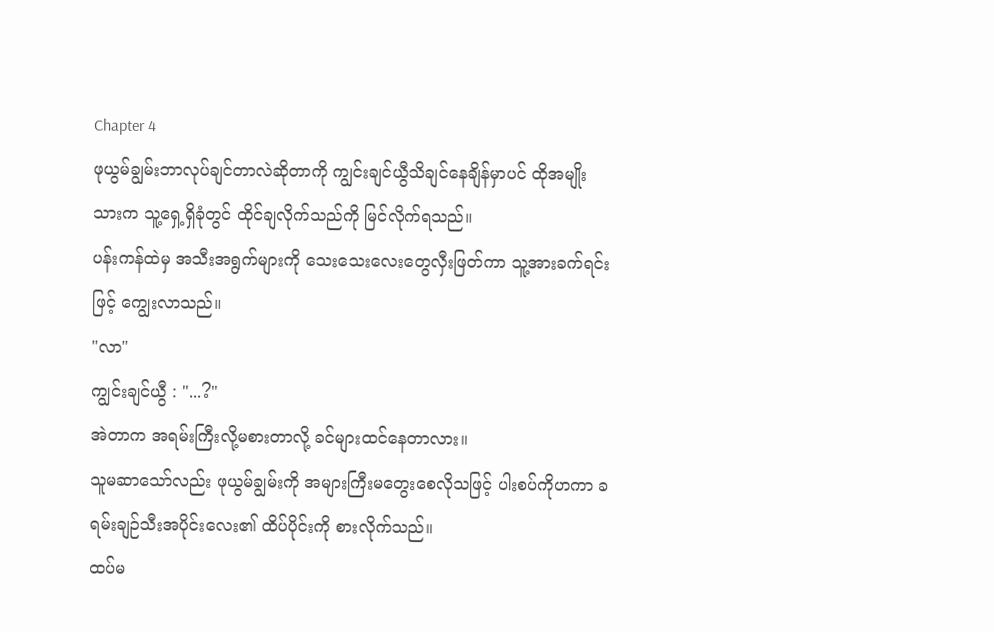Chapter 4
ဖုယွမ်ချွမ်းဘာလုပ်ချင်တာလဲဆိုတာကို ကျွင်းချင်ယွီသိချင်နေချိန်မှာပင် ထိုအမျိုးသားက သူ့ရှေ့ရှိခုံတွင် ထိုင်ချလိုက်သည်ကို မြင်လိုက်ရသည်။
ပန်းကန်ထဲမှ အသီးအရွက်များကို သေးသေးလေးတွေလှီးဖြတ်ကာ သူ့အားခက်ရင်းဖြင့် ကျွေးလာသည်။
"လာ"
ကျွင်းချင်ယွီ : "...?"
အဲတာက အရမ်းကြီးလို့မစားတာလို့ ခင်များထင်နေတာလား။
သူမဆာသော်လည်း ဖုယွမ်ချွမ်းကို အများကြီးမတွေးစေလိုသဖြင့် ပါးစပ်ကိုဟကာ ခရမ်းချဉ်သီးအပိုင်းလေး၏ ထိပ်ပိုင်းကို စားလိုက်သည်။
ထပ်မ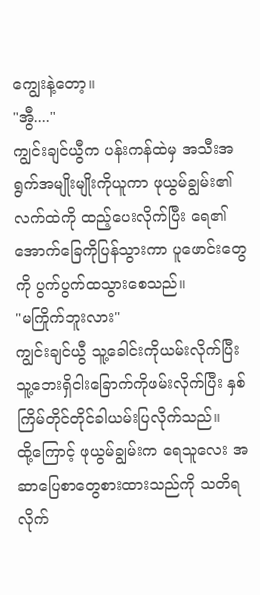ကျွေးနဲ့တော့။
"အွီ...."
ကျွင်းချင်ယွီက ပန်းကန်ထဲမှ အသီးအရွက်အမျိုးမျိုးကိုယူကာ ဖုယွမ်ချွမ်း၏လက်ထဲကို ထည့်ပေးလိုက်ပြီး ရေ၏အောက်ခြေကိုပြန်သွားကာ ပူဖောင်းတွေကို ပွက်ပွက်ထသွားစေသည်။
"မကြိုက်ဘူးလား"
ကျွင်းချင်ယွီ သူ့ခေါင်းကိုယမ်းလိုက်ပြီး သူ့ဘေးရှိငါးခြောက်ကိုဖမ်းလိုက်ပြီး နှစ်ကြိမ်တိုင်တိုင်ခါယမ်းပြလိုက်သည်။
ထို့ကြောင့် ဖုယွမ်ချွမ်းက ရေသူလေး အဆာပြေစာတွေစားထားသည်ကို သတိရလိုက်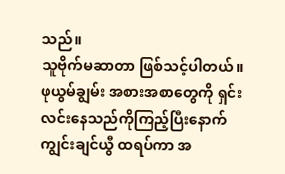သည်။
သူဗိုက်မဆာတာ ဖြစ်သင့်ပါတယ်။
ဖုယွမ်ချွမ်း အစားအစာတွေကို ရှင်းလင်းနေသည်ကိုကြည့်ပြီးနောက် ကျွင်းချင်ယွီ ထရပ်ကာ အ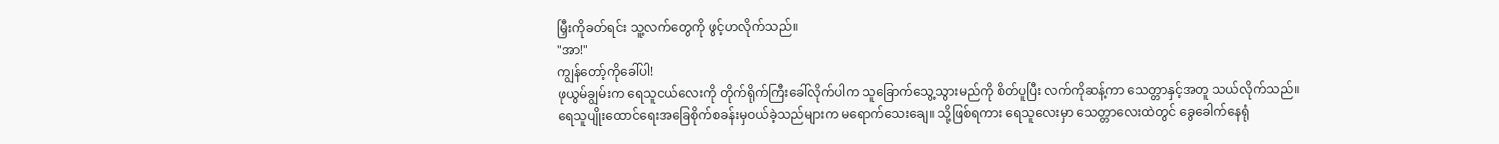မြှီးကိုခတ်ရင်း သူ့လက်တွေကို ဖွင့်ဟလိုက်သည်။
"အာ!"
ကျွန်တော့်ကိုခေါ်ပါ!
ဖုယွမ်ချွမ်းက ရေသူငယ်လေးကို တိုက်ရိုက်ကြီးခေါ်လိုက်ပါက သူခြောက်သွေ့သွားမည်ကို စိတ်ပူပြီး လက်ကိုဆန့်ကာ သေတ္တာနှင့်အတူ သယ်လိုက်သည်။
ရေသူပျိုးထောင်ရေးအခြေစိုက်စခန်းမှဝယ်ခဲ့သည်များက မရောက်သေးချေ။ သို့ဖြစ်ရကား ရေသူလေးမှာ သေတ္တာလေးထဲတွင် ခွေခေါက်နေရုံ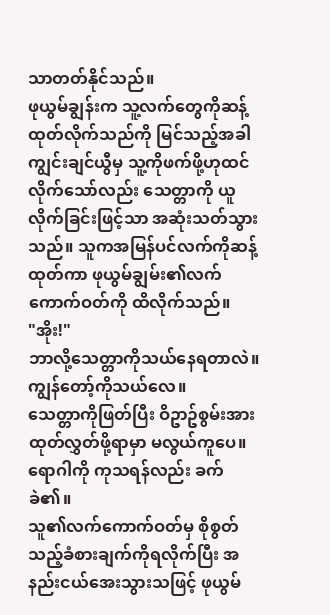သာတတ်နိုင်သည်။
ဖုယွမ်ချွန်းက သူ့လက်တွေကိုဆန့်ထုတ်လိုက်သည်ကို မြင်သည့်အခါ ကျွင်းချင်ယွီမှ သူ့ကိုဖက်ဖို့ဟုထင်လိုက်သော်လည်း သေတ္တာကို ယူလိုက်ခြင်းဖြင့်သာ အဆုံးသတ်သွားသည်။ သူကအမြန်ပင်လက်ကိုဆန့်ထုတ်ကာ ဖုယွမ်ချွမ်း၏လက်ကောက်ဝတ်ကို ထိလိုက်သည်။
"အိုး!"
ဘာလို့သေတ္တာကိုသယ်နေရတာလဲ။ ကျွန်တော့်ကိုသယ်လေ။
သေတ္တာကိုဖြတ်ပြီး ဝိဥာဥ်စွမ်းအားထုတ်လွှတ်ဖို့ရာမှာ မလွယ်ကူပေ။ ရောဂါကို ကုသရန်လည်း ခက်ခဲ၏။
သူ၏လက်ကောက်ဝတ်မှ စိုစွတ်သည့်ခံစားချက်ကိုရလိုက်ပြီး အနည်းငယ်အေးသွားသဖြင့် ဖုယွမ်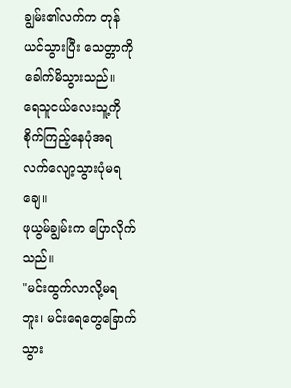ချွမ်း၏လက်က တုန်ယင်သွားပြီး သေတ္တာကိုခေါက်မိသွားသည်။
ရေသူငယ်လေးသူ့ကို စိုက်ကြည့်နေပုံအရ လက်လျော့သွားပုံမရချေ။
ဖုယွမ်ချွမ်းက ပြောလိုက်သည်။
"မင်းထွက်လာလို့မရဘူး၊ မင်းရေတွေခြောက်သွား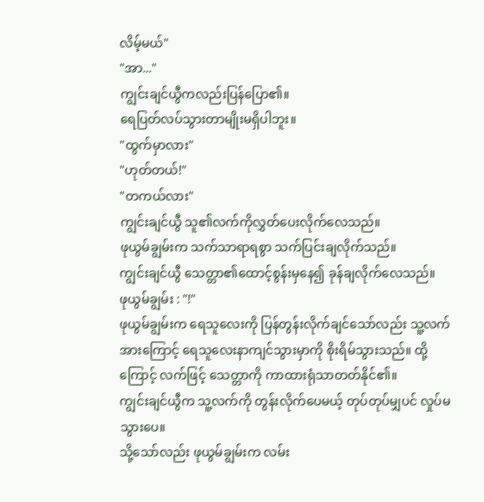လိမ့်မယ်"
"အာ..."
ကျွင်းချင်ယွီကလည်းပြန်ပြော၏။
ရေပြတ်လပ်သွားတာမျိုးမရှိပါဘူး။
"ထွက်မှာလား"
"ဟုတ်တယ်!"
"တကယ်လား"
ကျွင်းချင်ယွီ သူ၏လက်ကိုလွှတ်ပေးလိုက်လေသည်။
ဖုယွမ်ချွမ်းက သက်သာရာရစွာ သက်ပြင်းချလိုက်သည်။
ကျွင်းချင်ယွီ သေတ္တာ၏ထောင့်စွန်းမှနေ၍ ခုန်ချလိုက်လေသည်။
ဖုယွမ်ချွမ်း : "!"
ဖုယွမ်ချွမ်းက ရေသူလေးကို ပြန်တွန်းလိုက်ချင်သော်လည်း သူ့လက်အားကြောင့် ရေသူလေးနာကျင်သွားမှာကို စိုးရိမ်သွားသည်။ ထို့ကြောင့် လက်ဖြင့် သေတ္တာကို ကာထားရုံသာတတ်နိုင်၏။
ကျွင်းချင်ယွီက သူ့လက်ကို တွန်းလိုက်ပေမယ့် တုပ်တုပ်မျှပင် လှုပ်မသွားပေ။
သို့သော်လည်း ဖုယွမ်ချွမ်းက လမ်း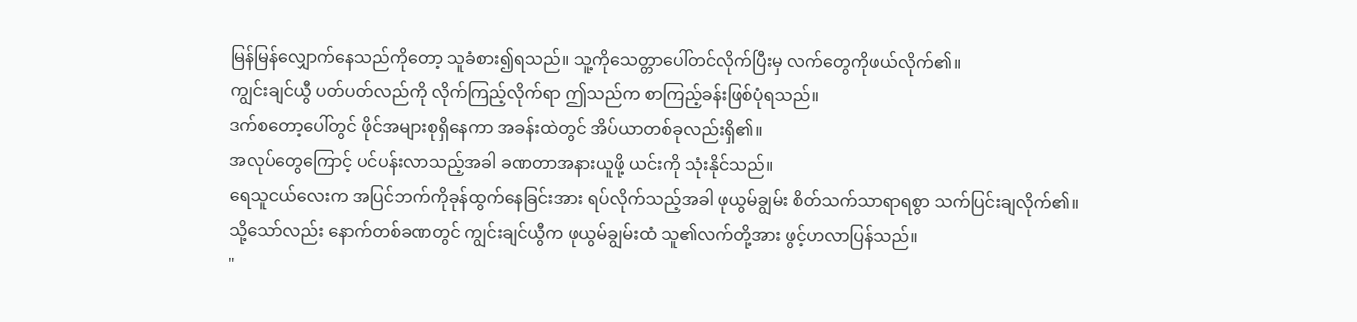မြန်မြန်လျှောက်နေသည်ကိုတော့ သူခံစား၍ရသည်။ သူ့ကိုသေတ္တာပေါ်တင်လိုက်ပြီးမှ လက်တွေကိုဖယ်လိုက်၏။
ကျွင်းချင်ယွီ ပတ်ပတ်လည်ကို လိုက်ကြည့်လိုက်ရာ ဤသည်က စာကြည့်ခန်းဖြစ်ပုံရသည်။
ဒက်စတော့ပေါ်တွင် ဖိုင်အများစုရှိနေကာ အခန်းထဲတွင် အိပ်ယာတစ်ခုလည်းရှိ၏။
အလုပ်တွေကြောင့် ပင်ပန်းလာသည့်အခါ ခဏတာအနားယူဖို့ ယင်းကို သုံးနိုင်သည်။
ရေသူငယ်လေးက အပြင်ဘက်ကိုခုန်ထွက်နေခြင်းအား ရပ်လိုက်သည့်အခါ ဖုယွမ်ချွမ်း စိတ်သက်သာရာရစွာ သက်ပြင်းချလိုက်၏။
သို့သော်လည်း နောက်တစ်ခဏတွင် ကျွင်းချင်ယွီက ဖုယွမ်ချွမ်းထံ သူ၏လက်တို့အား ဖွင့်ဟလာပြန်သည်။
"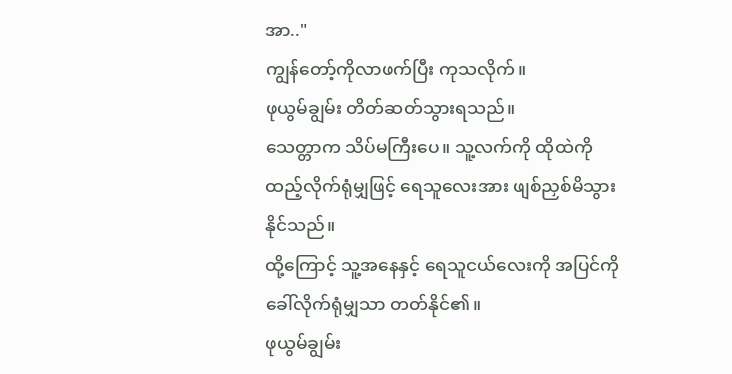အာ.."
ကျွန်တော့်ကိုလာဖက်ပြီး ကုသလိုက်။
ဖုယွမ်ချွမ်း တိတ်ဆတ်သွားရသည်။
သေတ္တာက သိပ်မကြီးပေ။ သူ့လက်ကို ထိုထဲကိုထည့်လိုက်ရုံမျှဖြင့် ရေသူလေးအား ဖျစ်ညှစ်မိသွားနိုင်သည်။
ထို့ကြောင့် သူ့အနေနှင့် ရေသူငယ်လေးကို အပြင်ကိုခေါ်လိုက်ရုံမျှသာ တတ်နိုင်၏။
ဖုယွမ်ချွမ်း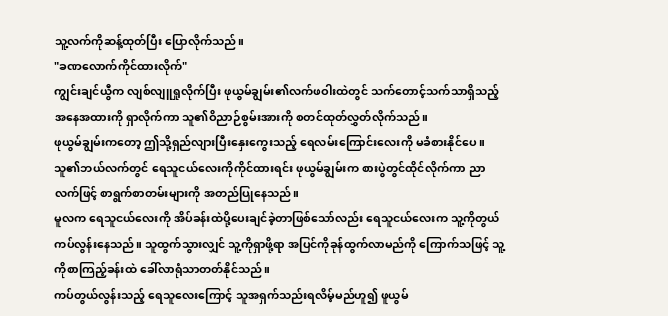သူ့လက်ကိုဆန့်ထုတ်ပြီး ပြောလိုက်သည်။
"ခဏလောက်ကိုင်ထားလိုက်"
ကျွင်းချင်ယွီက လျစ်လျူရှုလိုက်ပြီး ဖုယွမ်ချွမ်း၏လက်ဖဝါးထဲတွင် သက်တောင့်သက်သာရှိသည့် အနေအထားကို ရှာလိုက်ကာ သူ၏ဝိညာဉ်စွမ်းအားကို စတင်ထုတ်လွှတ်လိုက်သည်။
ဖုယွမ်ချွမ်းကတော့ ဤသို့ရှည်လျားပြီးနှေးကွေးသည့် ရေလမ်းကြောင်းလေးကို မခံစားနိုင်ပေ။
သူ၏ဘယ်လက်တွင် ရေသူငယ်လေးကိုကိုင်ထားရင်း ဖုယွမ်ချွမ်းက စားပွဲတွင်ထိုင်လိုက်ကာ ညာလက်ဖြင့် စာရွက်စာတမ်းများကို အတည်ပြုနေသည်။
မူလက ရေသူငယ်လေးကို အိပ်ခန်းထဲပို့ပေးချင်ခဲ့တာဖြစ်သော်လည်း ရေသူငယ်လေးက သူ့ကိုတွယ်ကပ်လွန်းနေသည်။ သူထွက်သွားလျှင် သူ့ကိုရှာဖို့ရာ အပြင်ကိုခုန်ထွက်လာမည်ကို ကြောက်သဖြင့် သူ့ကိုစာကြည့်ခန်းထဲ ခေါ်လာရုံသာတတ်နိုင်သည်။
ကပ်တွယ်လွန်းသည့် ရေသူလေးကြောင့် သူအရှက်သည်းရလိမ့်မည်ဟူ၍ ဖူယွမ်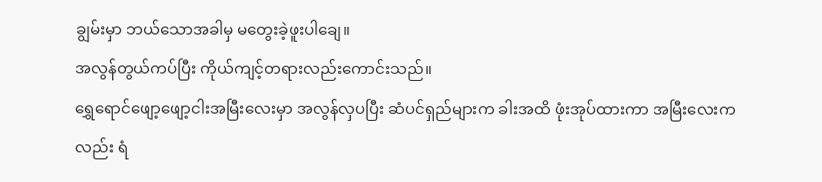ချွမ်းမှာ ဘယ်သောအခါမှ မတွေးခဲ့ဖူးပါချေ။
အလွန်တွယ်ကပ်ပြီး ကိုယ်ကျင့်တရားလည်းကောင်းသည်။
ရွှေရောင်ဖျော့ဖျော့ငါးအမြီးလေးမှာ အလွန်လှပပြီး ဆံပင်ရှည်များက ခါးအထိ ဖုံးအုပ်ထားကာ အမြီးလေးကလည်း ရံ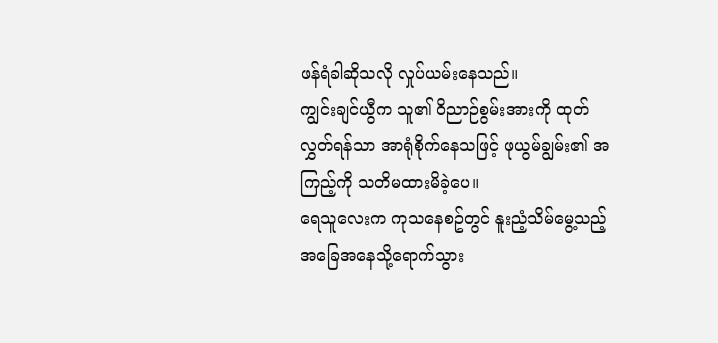ဖန်ရံခါဆိုသလို လှုပ်ယမ်းနေသည်။
ကျွင်းချင်ယွီက သူ၏ ဝိညာဉ်စွမ်းအားကို ထုတ်လွှတ်ရန်သာ အာရုံစိုက်နေသဖြင့် ဖုယွမ်ချွမ်း၏ အကြည့်ကို သတိမထားမိခဲ့ပေ။
ရေသူလေးက ကုသနေစဥ်တွင် နူးညံ့သိမ်မွေ့သည့်အခြေအနေသို့ရောက်သွား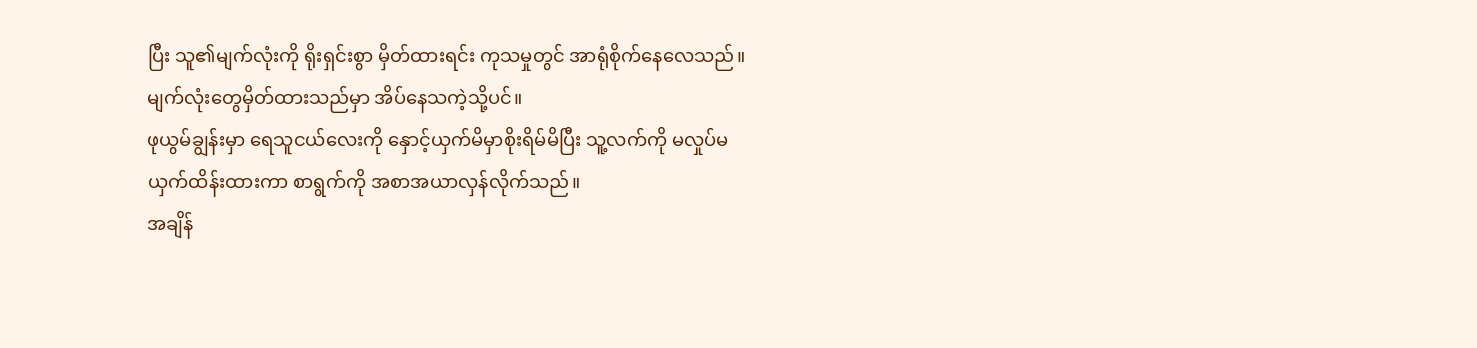ပြီး သူ၏မျက်လုံးကို ရိုးရှင်းစွာ မှိတ်ထားရင်း ကုသမှုတွင် အာရုံစိုက်နေလေသည်။
မျက်လုံးတွေမှိတ်ထားသည်မှာ အိပ်နေသကဲ့သို့ပင်။
ဖုယွမ်ချွန်းမှာ ရေသူငယ်လေးကို နှောင့်ယှက်မိမှာစိုးရိမ်မိပြီး သူ့လက်ကို မလှုပ်မယှက်ထိန်းထားကာ စာရွက်ကို အစာအယာလှန်လိုက်သည်။
အချိန်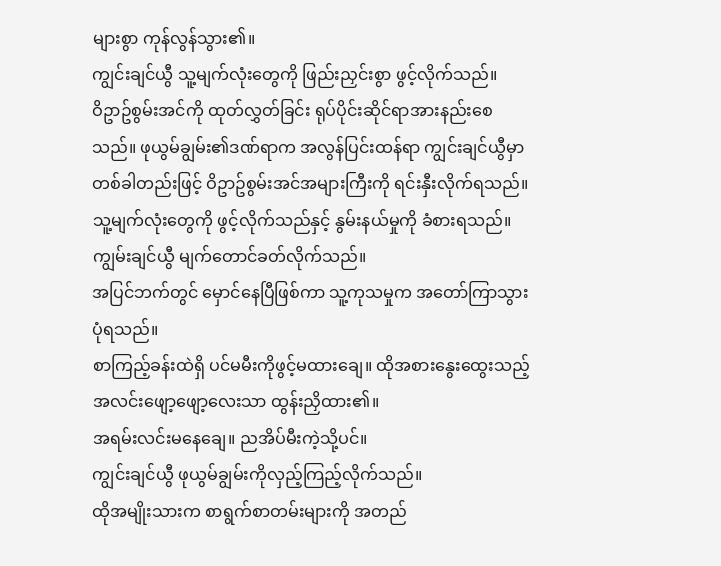များစွာ ကုန်လွန်သွား၏။
ကျွင်းချင်ယွီ သူ့မျက်လုံးတွေကို ဖြည်းညှင်းစွာ ဖွင့်လိုက်သည်။
ဝိဥာဥ်စွမ်းအင်ကို ထုတ်လွှတ်ခြင်း ရုပ်ပိုင်းဆိုင်ရာအားနည်းစေသည်။ ဖုယွမ်ချွမ်း၏ဒဏ်ရာက အလွန်ပြင်းထန်ရာ ကျွင်းချင်ယွီမှာ တစ်ခါတည်းဖြင့် ဝိဥာဥ်စွမ်းအင်အများကြီးကို ရင်းနှီးလိုက်ရသည်။
သူ့မျက်လုံးတွေကို ဖွင့်လိုက်သည်နှင့် နွမ်းနယ်မှုကို ခံစားရသည်။
ကျွမ်းချင်ယွီ မျက်တောင်ခတ်လိုက်သည်။
အပြင်ဘက်တွင် မှောင်နေပြီဖြစ်ကာ သူ့ကုသမှုက အတော်ကြာသွားပုံရသည်။
စာကြည့်ခန်းထဲရှိ ပင်မမီးကိုဖွင့်မထားချေ။ ထိုအစားနွေးထွေးသည့်အလင်းဖျော့ဖျော့လေးသာ ထွန်းညှိထား၏။
အရမ်းလင်းမနေချေ။ ညအိပ်မီးကဲ့သို့ပင်။
ကျွင်းချင်ယွီ ဖုယွမ်ချွမ်းကိုလှည့်ကြည့်လိုက်သည်။
ထိုအမျိုးသားက စာရွက်စာတမ်းများကို အတည်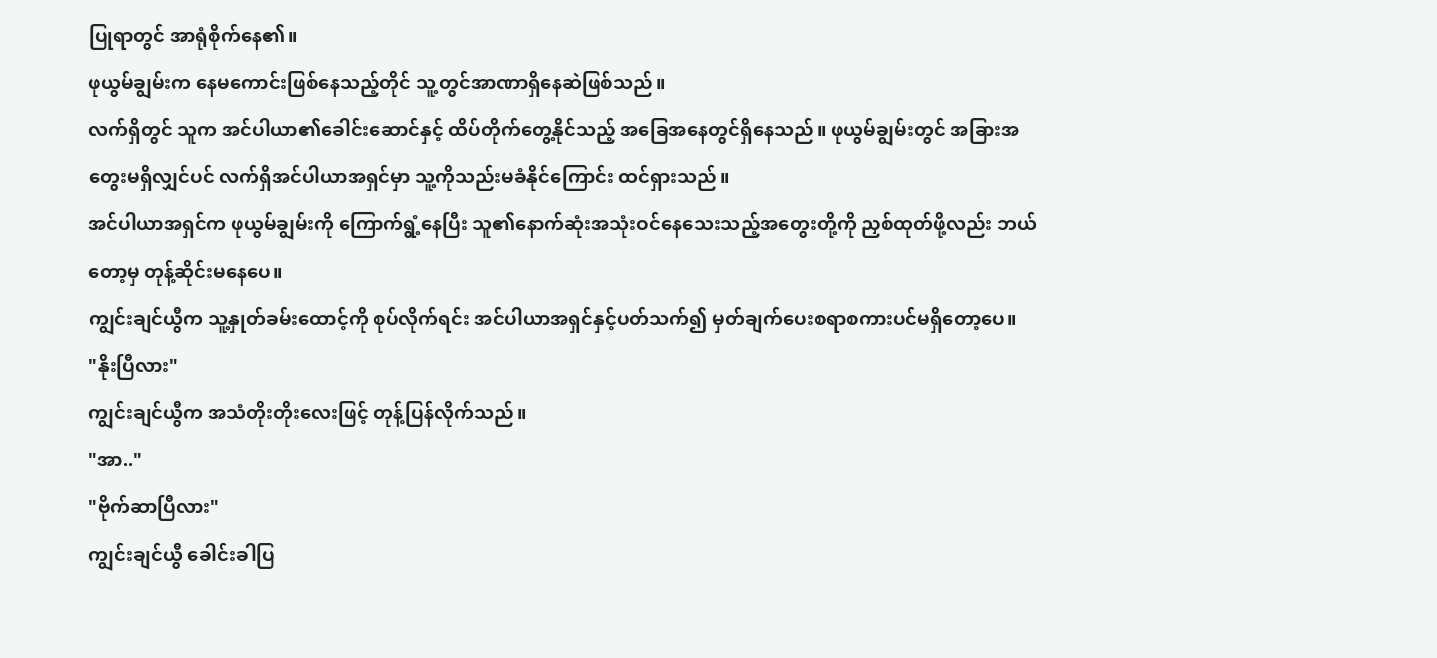ပြုရာတွင် အာရုံစိုက်နေ၏။
ဖုယွမ်ချွမ်းက နေမကောင်းဖြစ်နေသည့်တိုင် သူ့တွင်အာဏာရှိနေဆဲဖြစ်သည်။
လက်ရှိတွင် သူက အင်ပါယာ၏ခေါင်းဆောင်နှင့် ထိပ်တိုက်တွေ့နိုင်သည့် အခြေအနေတွင်ရှိနေသည်။ ဖုယွမ်ချွမ်းတွင် အခြားအတွေးမရှိလျှင်ပင် လက်ရှိအင်ပါယာအရှင်မှာ သူ့ကိုသည်းမခံနိုင်ကြောင်း ထင်ရှားသည်။
အင်ပါယာအရှင်က ဖုယွမ်ချွမ်းကို ကြောက်ရွံ့နေပြီး သူ၏နောက်ဆုံးအသုံးဝင်နေသေးသည့်အတွေးတို့ကို ညှစ်ထုတ်ဖို့လည်း ဘယ်တော့မှ တုန့်ဆိုင်းမနေပေ။
ကျွင်းချင်ယွီက သူ့နှုတ်ခမ်းထောင့်ကို စုပ်လိုက်ရင်း အင်ပါယာအရှင်နှင့်ပတ်သက်၍ မှတ်ချက်ပေးစရာစကားပင်မရှိတော့ပေ။
"နိုးပြီလား"
ကျွင်းချင်ယွီက အသံတိုးတိုးလေးဖြင့် တုန့်ပြန်လိုက်သည်။
"အာ.."
"ဗိုက်ဆာပြီလား"
ကျွင်းချင်ယွီ ခေါင်းခါပြ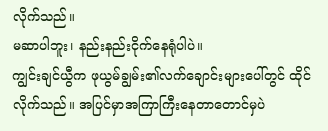လိုက်သည်။
မဆာပါဘူး၊ နည်းနည်းငိုက်နေရုံပါပဲ။
ကျွင်းချင်ယွီက ဖုယွမ်ချွမ်း၏လက်ချောင်းများပေါ်တွင် ထိုင်လိုက်သည်။ အပြင်မှာအကြာကြီးနေတာတောင်မှပဲ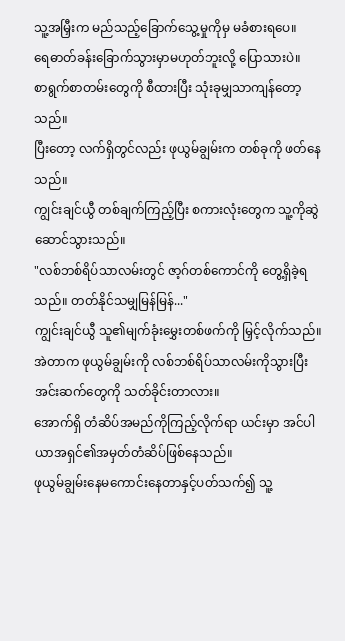သူ့အမြှီးက မည်သည့်ခြောက်သွေ့မှုကိုမှ မခံစားရပေ။
ရေဓာတ်ခန်းခြောက်သွားမှာမဟုတ်ဘူးလို့ ပြောသားပဲ။
စာရွက်စာတမ်းတွေကို စီထားပြီး သုံးခုမျှသာကျန်တော့သည်။
ပြီးတော့ လက်ရှိတွင်လည်း ဖုယွမ်ချွမ်းက တစ်ခုကို ဖတ်နေသည်။
ကျွင်းချင်ယွီ တစ်ချက်ကြည့်ပြီး စကားလုံးတွေက သူ့ကိုဆွဲဆောင်သွားသည်။
"လစ်ဘစ်ရိပ်သာလမ်းတွင် ဇာ့ဂ်တစ်ကောင်ကို တွေ့ရှိခဲ့ရသည်။ တတ်နိုင်သမျှမြန်မြန်..."
ကျွင်းချင်ယွီ သူ၏မျက်ခုံးမွှေးတစ်ဖက်ကို မြှင့်လိုက်သည်။ အဲတာက ဖုယွမ်ချွမ်းကို လစ်ဘစ်ရိပ်သာလမ်းကိုသွားပြီး အင်းဆက်တွေကို သတ်ခိုင်းတာလား။
အောက်ရှိ တံဆိပ်အမည်ကိုကြည့်လိုက်ရာ ယင်းမှာ အင်ပါယာအရှင်၏အမှတ်တံဆိပ်ဖြစ်နေသည်။
ဖုယွမ်ချွမ်းနေမကောင်းနေတာနှင့်ပတ်သက်၍ သူ့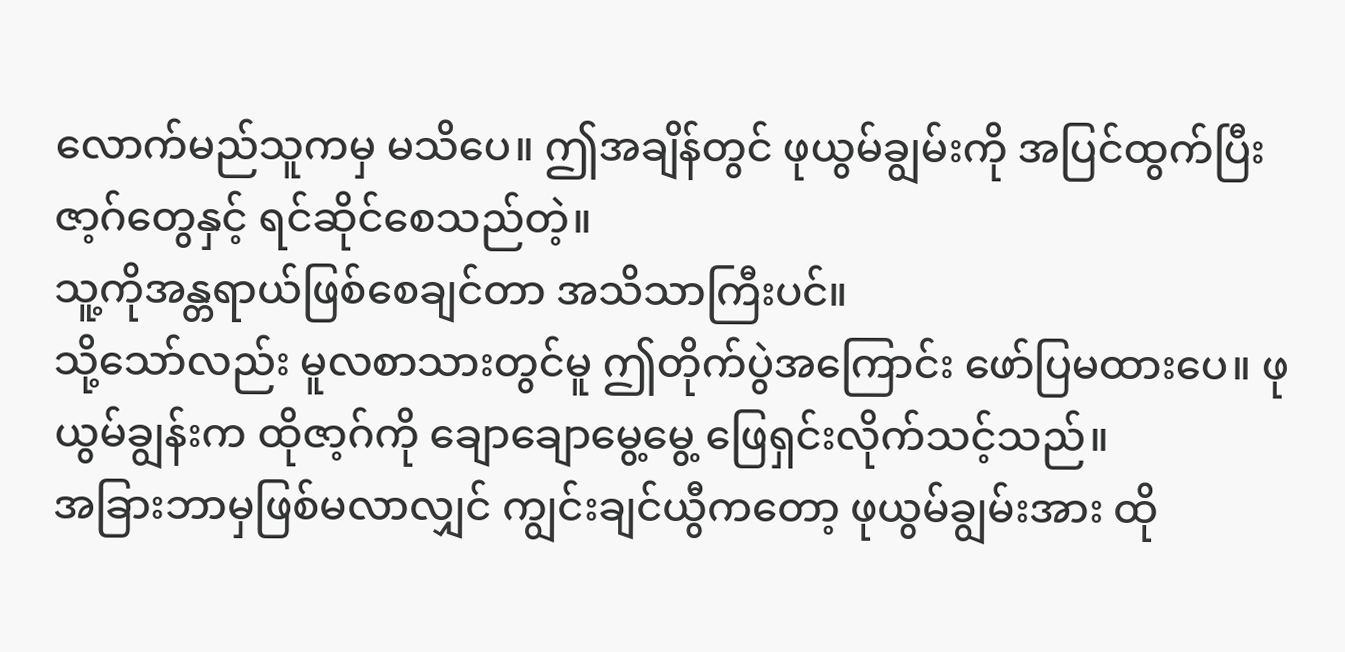လောက်မည်သူကမှ မသိပေ။ ဤအချိန်တွင် ဖုယွမ်ချွမ်းကို အပြင်ထွက်ပြီးဇာ့ဂ်တွေနှင့် ရင်ဆိုင်စေသည်တဲ့။
သူ့ကိုအန္တရာယ်ဖြစ်စေချင်တာ အသိသာကြီးပင်။
သို့သော်လည်း မူလစာသားတွင်မူ ဤတိုက်ပွဲအကြောင်း ဖော်ပြမထားပေ။ ဖုယွမ်ချွန်းက ထိုဇာ့ဂ်ကို ချောချောမွေ့မွေ့ ဖြေရှင်းလိုက်သင့်သည်။
အခြားဘာမှဖြစ်မလာလျှင် ကျွင်းချင်ယွီကတော့ ဖုယွမ်ချွမ်းအား ထို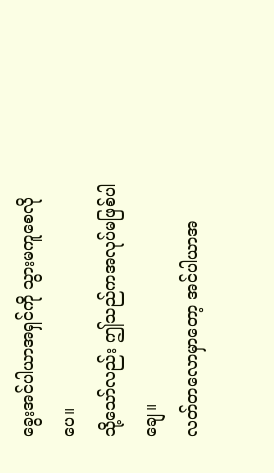ခွေးအင်ပါယာအရှင်ကို သွားမကူစေလိုပေ။
သို့သော်လည်း ဤသည်ကအလုပ်မဖြစ်ပါချေ။
လတ်တလောမှာတော့ အင်ပါယာအ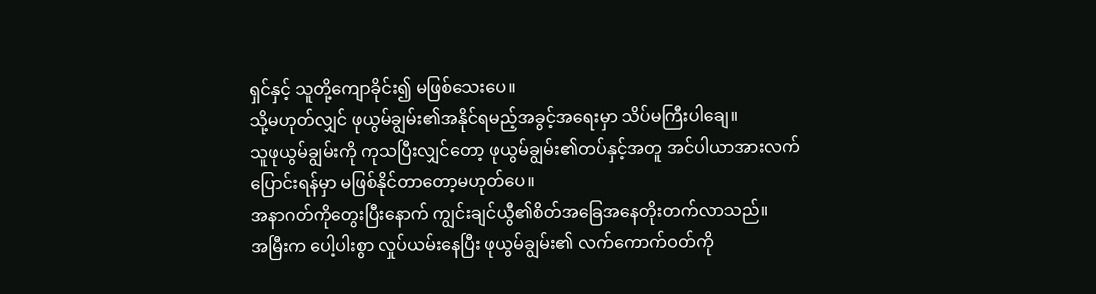ရှင်နှင့် သူတို့ကျောခိုင်း၍ မဖြစ်သေးပေ။
သို့မဟုတ်လျှင် ဖုယွမ်ချွမ်း၏အနိုင်ရမည့်အခွင့်အရေးမှာ သိပ်မကြီးပါချေ။
သူဖုယွမ်ချွမ်းကို ကုသပြီးလျှင်တော့ ဖုယွမ်ချွမ်း၏တပ်နှင့်အတူ အင်ပါယာအားလက်ပြောင်းရန်မှာ မဖြစ်နိုင်တာတော့မဟုတ်ပေ။
အနာဂတ်ကိုတွေးပြီးနောက် ကျွင်းချင်ယွီ၏စိတ်အခြေအနေတိုးတက်လာသည်။
အမြီးက ပေါ့ပါးစွာ လှုပ်ယမ်းနေပြီး ဖုယွမ်ချွမ်း၏ လက်ကောက်ဝတ်ကို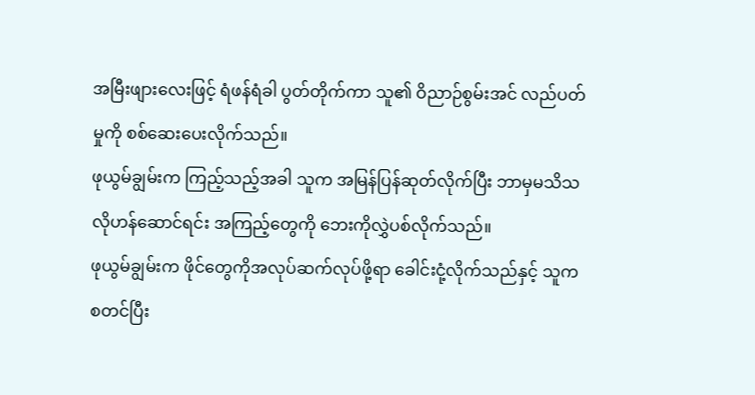အမြီးဖျားလေးဖြင့် ရံဖန်ရံခါ ပွတ်တိုက်ကာ သူ၏ ဝိညာဉ်စွမ်းအင် လည်ပတ်မှုကို စစ်ဆေးပေးလိုက်သည်။
ဖုယွမ်ချွမ်းက ကြည့်သည့်အခါ သူက အမြန်ပြန်ဆုတ်လိုက်ပြီး ဘာမှမသိသလိုဟန်ဆောင်ရင်း အကြည့်တွေကို ဘေးကိုလွှဲပစ်လိုက်သည်။
ဖုယွမ်ချွမ်းက ဖိုင်တွေကိုအလုပ်ဆက်လုပ်ဖို့ရာ ခေါင်းငုံ့လိုက်သည်နှင့် သူကစတင်ပြီး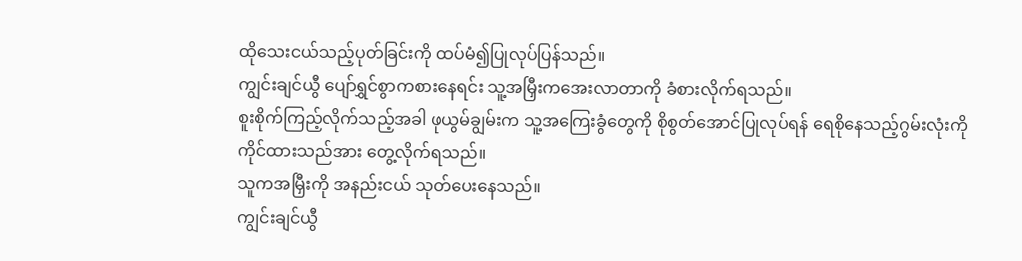ထိုသေးငယ်သည့်ပုတ်ခြင်းကို ထပ်မံ၍ပြုလုပ်ပြန်သည်။
ကျွင်းချင်ယွီ ပျော်ရွှင်စွာကစားနေရင်း သူ့အမြှီးကအေးလာတာကို ခံစားလိုက်ရသည်။
စူးစိုက်ကြည့်လိုက်သည့်အခါ ဖုယွမ်ချွမ်းက သူ့အကြေးခွံတွေကို စိုစွတ်အောင်ပြုလုပ်ရန် ရေစိုနေသည့်ဂွမ်းလုံးကို ကိုင်ထားသည်အား တွေ့လိုက်ရသည်။
သူကအမြှီးကို အနည်းငယ် သုတ်ပေးနေသည်။
ကျွင်းချင်ယွီ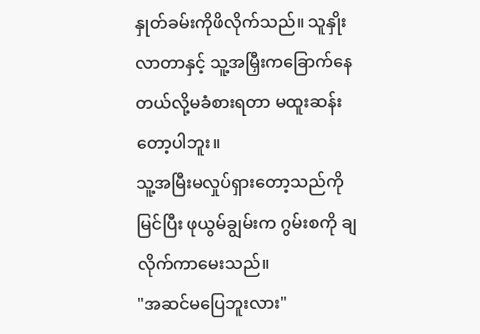နှုတ်ခမ်းကိုဖိလိုက်သည်။ သူနှိုးလာတာနှင့် သူ့အမြှီးကခြောက်နေတယ်လို့မခံစားရတာ မထူးဆန်းတော့ပါဘူး။
သူ့အမြီးမလှုပ်ရှားတော့သည်ကိုမြင်ပြီး ဖုယွမ်ချွမ်းက ဂွမ်းစကို ချလိုက်ကာမေးသည်။
"အဆင်မပြေဘူးလား"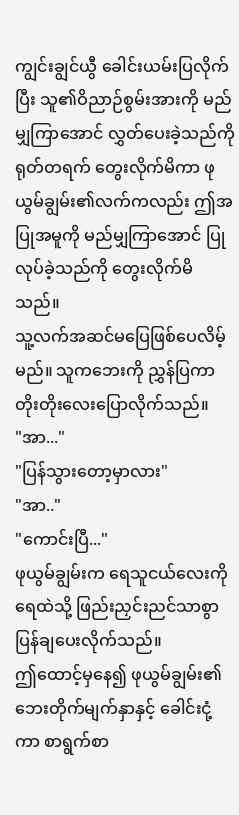ကျွင်းချွင်ယွီ ခေါင်းယမ်းပြလိုက်ပြီး သူ၏ဝိညာဉ်စွမ်းအားကို မည်မျှကြာအောင် လွှတ်ပေးခဲ့သည်ကို ရုတ်တရက် တွေးလိုက်မိကာ ဖုယွမ်ချွမ်း၏လက်ကလည်း ဤအပြုအမူကို မည်မျှကြာအောင် ပြုလုပ်ခဲ့သည်ကို တွေးလိုက်မိသည်။
သူ့လက်အဆင်မပြေဖြစ်ပေလိမ့်မည်။ သူကဘေးကို ညွှန်ပြကာ တိုးတိုးလေးပြောလိုက်သည်။
"အာ..."
"ပြန်သွားတော့မှာလား"
"အာ.."
"ကောင်းပြီ..."
ဖုယွမ်ချွမ်းက ရေသူငယ်လေးကို ရေထဲသို့ ဖြည်းညှင်းညင်သာစွာ ပြန်ချပေးလိုက်သည်။
ဤထောင့်မှနေ၍ ဖုယွမ်ချွမ်း၏ဘေးတိုက်မျက်နှာနှင့် ခေါင်းငုံ့ကာ စာရွက်စာ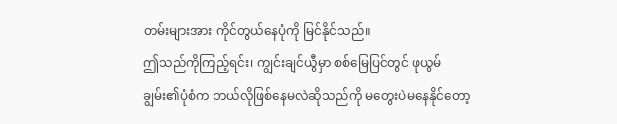တမ်းများအား ကိုင်တွယ်နေပုံကို မြင်နိုင်သည်။
ဤသည်ကိုကြည့်ရင်း၊ ကျွင်းချင်ယွီမှာ စစ်မြေပြင်တွင် ဖုယွမ်ချွမ်း၏ပုံစံက ဘယ်လိုဖြစ်နေမလဲဆိုသည်ကို မတွေးပဲမနေနိုင်တော့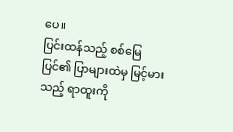ပေ။
ပြင်းထန်သည့် စစ်မြေပြင်၏ ပြာများထဲမှ မြင့်မားသည့် ရာထူးကို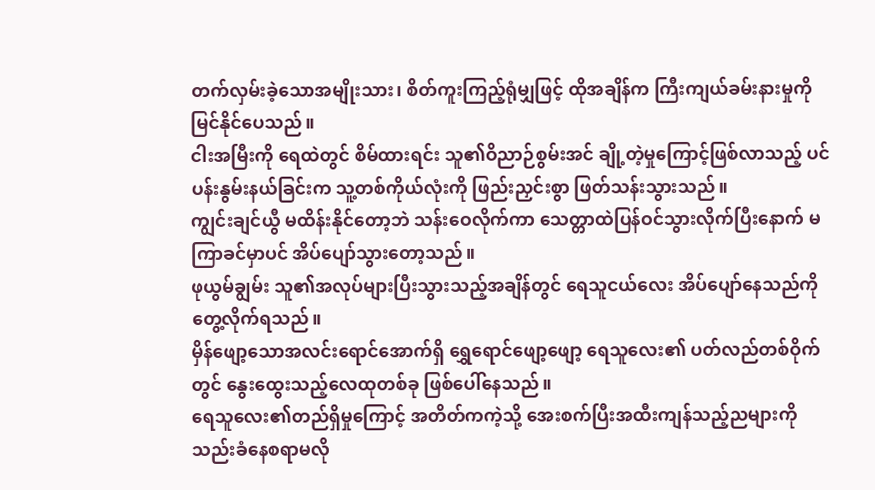တက်လှမ်းခဲ့သောအမျိုးသား၊ စိတ်ကူးကြည့်ရုံမျှဖြင့် ထိုအချိန်က ကြီးကျယ်ခမ်းနားမှုကို မြင်နိုင်ပေသည်။
ငါးအမြီးကို ရေထဲတွင် စိမ်ထားရင်း သူ၏ဝိညာဉ်စွမ်းအင် ချို့တဲ့မှုကြောင့်ဖြစ်လာသည့် ပင်ပန်းနွမ်းနယ်ခြင်းက သူ့တစ်ကိုယ်လုံးကို ဖြည်းညှင်းစွာ ဖြတ်သန်းသွားသည်။
ကျွင်းချင်ယွီ မထိန်းနိုင်တော့ဘဲ သန်းဝေလိုက်ကာ သေတ္တာထဲပြန်ဝင်သွားလိုက်ပြီးနောက် မကြာခင်မှာပင် အိပ်ပျော်သွားတော့သည်။
ဖုယွမ်ချွမ်း သူ၏အလုပ်များပြီးသွားသည့်အချိန်တွင် ရေသူငယ်လေး အိပ်ပျော်နေသည်ကို တွေ့လိုက်ရသည်။
မှိန်ဖျော့သောအလင်းရောင်အောက်ရှိ ရွှေရောင်ဖျော့ဖျော့ ရေသူလေး၏ ပတ်လည်တစ်ဝိုက်တွင် နွေးထွေးသည့်လေထုတစ်ခု ဖြစ်ပေါ်နေသည်။
ရေသူလေး၏တည်ရှိမှုကြောင့် အတိတ်ကကဲ့သို့ အေးစက်ပြီးအထီးကျန်သည့်ညများကို သည်းခံနေစရာမလို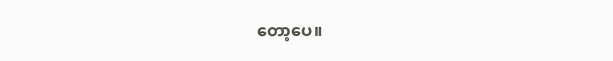တော့ပေ။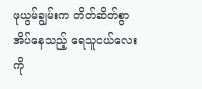ဖုယွမ်ချွမ်းက တိတ်ဆိတ်စွာအိပ်နေသည့် ရေသူငယ်လေးကို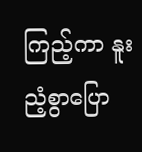ကြည့်ကာ နူးညံ့စွာပြော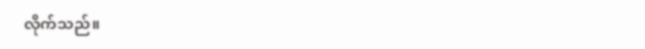လိုက်သည်။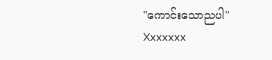"ကောင်းသောညပါ"
Xxxxxxx